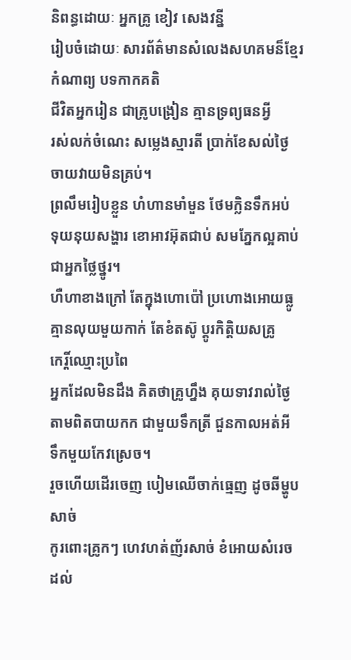និពន្ធដោយៈ អ្នកគ្រូ ខៀវ សេងវន្នី
រៀបចំដោយៈ សារព័ត៌មានសំលេងសហគមន៏ខ្មែរ
កំណាព្យ បទកាកគតិ
ជីវិតអ្នករៀន ជាគ្រូបង្រៀន គ្មានទ្រព្យធនអ្វី
រស់លក់ចំណេះ សម្លេងស្មារតី ប្រាក់ខែសល់ថ្ងៃ
ចាយវាយមិនគ្រប់។
ព្រលឹមរៀបខ្លួន ហំហានមាំមួន ថែមក្លិនទឹកអប់
ទុយនុយសង្ហារ ខោអាវអ៊ុតជាប់ សមភ្នែកល្អគាប់
ជាអ្នកថ្លៃថ្នូរ។
ហឺហាខាងក្រៅ តែក្នុងហោប៉ៅ ប្រហោងអោយធ្លូ
គ្មានលុយមួយកាក់ តែខំតស៊ូ ប្តូរកិត្តិយសគ្រូ
កេរ្តិ៍ឈ្មោះប្រពៃ
អ្នកដែលមិនដឹង គិតថាគ្រូហ្នឹង គុយទាវរាល់ថ្ងៃ
តាមពិតបាយកក ជាមួយទឹកត្រី ជួនកាលអត់អី
ទឹកមួយកែវស្រេច។
រួចហើយដើរចេញ បៀមឈើចាក់ធ្មេញ ដូចឆីម្ហូបសាច់
កូរពោះគ្រូកៗ ហេវហត់ញ័រសាច់ ខំអោយសំរេច
ដល់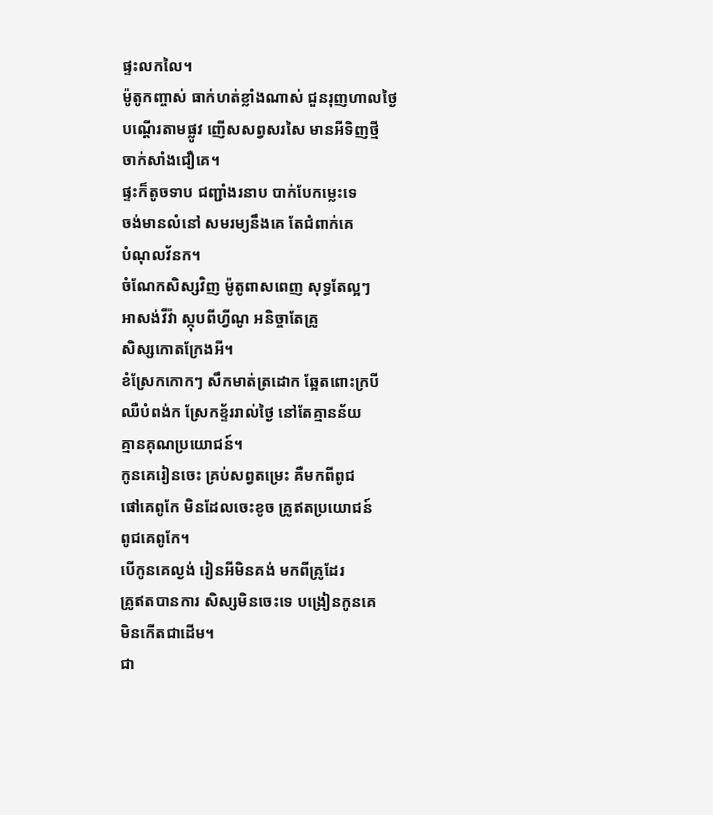ផ្ទះលកលៃ។
ម៉ូតូកញ្ចាស់ ធាក់ហត់ខ្លាំងណាស់ ជួនរុញហាលថ្ងៃ
បណ្តើរតាមផ្លូវ ញើសសព្វសរសៃ មានអីទិញថ្មី
ចាក់សាំងជឿគេ។
ផ្ទះក៏តូចទាប ជញ្ជាំងរនាប បាក់បែកម្លេះទេ
ចង់មានលំនៅ សមរម្យនឹងគេ តែជំពាក់គេ
បំណុលវ័នក។
ចំណែកសិស្សវិញ ម៉ូតូពាសពេញ សុទ្ធតែល្អៗ
អាសង់វីវ៉ា ស្កុបពីហ្វីណូ អនិច្ចាតែគ្រូ
សិស្សកោតក្រែងអី។
ខំស្រែកកោកៗ សឹកមាត់ត្រដោក ឆ្អែតពោះក្របី
ឈឺបំពង់ក ស្រែកខ្ទ័ររាល់ថ្ងៃ នៅតែគ្មានន័យ
គ្មានគុណប្រយោជន៍។
កូនគេរៀនចេះ គ្រប់សព្វតម្រេះ គឺមកពីពូជ
ផៅគេពូកែ មិនដែលចេះខូច គ្រូឥតប្រយោជន៍
ពូជគេពូកែ។
បើកូនគេល្ងង់ រៀនអីមិនគង់ មកពីគ្រូដែរ
គ្រូឥតបានការ សិស្សមិនចេះទេ បង្រៀនកូនគេ
មិនកើតជាដើម។
ជា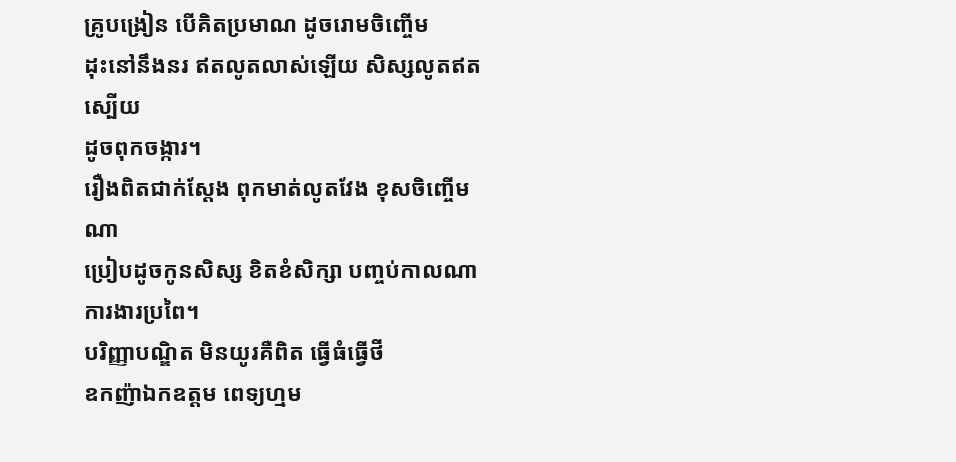គ្រូបង្រៀន បើគិតប្រមាណ ដូចរោមចិញ្ចើម
ដុះនៅនឹងនរ ឥតលូតលាស់ឡើយ សិស្សលូតឥតស្បើយ
ដូចពុកចង្ការ។
រឿងពិតជាក់ស្តែង ពុកមាត់លូតវែង ខុសចិញ្ចើមណា
ប្រៀបដូចកូនសិស្ស ខិតខំសិក្សា បញ្ចប់កាលណា
ការងារប្រពៃ។
បរិញ្ញាបណ្ឌិត មិនយូរគឺពិត ធ្វើធំធ្វើថី
ឧកញ៉ាឯកឧត្តម ពេទ្យហ្មម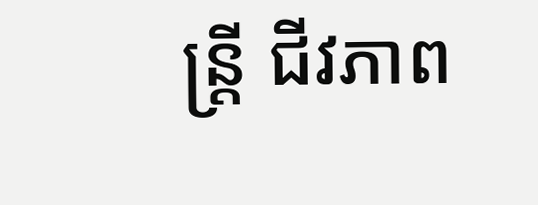ន្ត្រី ជីវភាព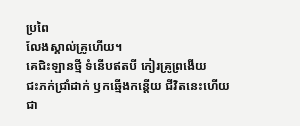ប្រពៃ
លែងស្គាល់គ្រូហើយ។
គេជិះឡានថ្មី ទំនើបឥតបី កៀរគ្រូព្រងើយ
ជះភក់ជ្រាំដាក់ ឫកឆ្មើងកន្តើយ ជីវិតនេះហើយ
ជា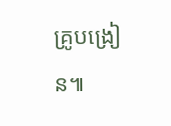គ្រូបង្រៀន៕